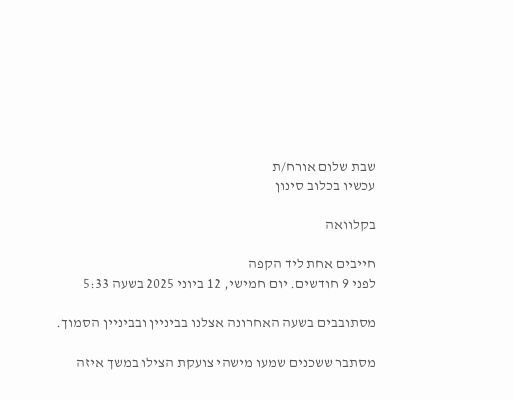שבת שלום אורח/ת
עכשיו בכלוב סינון

בקלוואה

חייבים אחת ליד הקפה
לפני 9 חודשים. יום חמישי, 12 ביוני 2025 בשעה 5:33

מסתובבים בשעה האחרונה אצלנו בביניין ובביניין הסמוך.

מסתבר ששכנים שמעו מישהי צועקת הצילו במשך איזה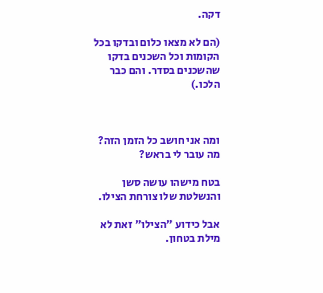דקה.

(הם לא מצאו כלום ובדקו בכל הקומות וכל השכנים בדקו שהשכנים בסדר. והם כבר הלכו.)



ומה אני חושב כל הזמן הזה? מה עובר לי בראש?

בטח מישהו עושה סשן והנשלטת שלו צורחת הצילו.

אבל כידוע ״הצילו״ זאת לא מילת בטחון.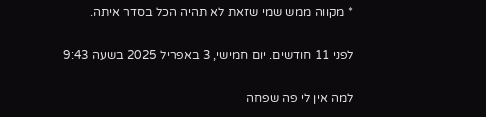* מקווה ממש שמי שזאת לא תהיה הכל בסדר איתה.

לפני 11 חודשים. יום חמישי, 3 באפריל 2025 בשעה 9:43

למה אין לי פה שפחה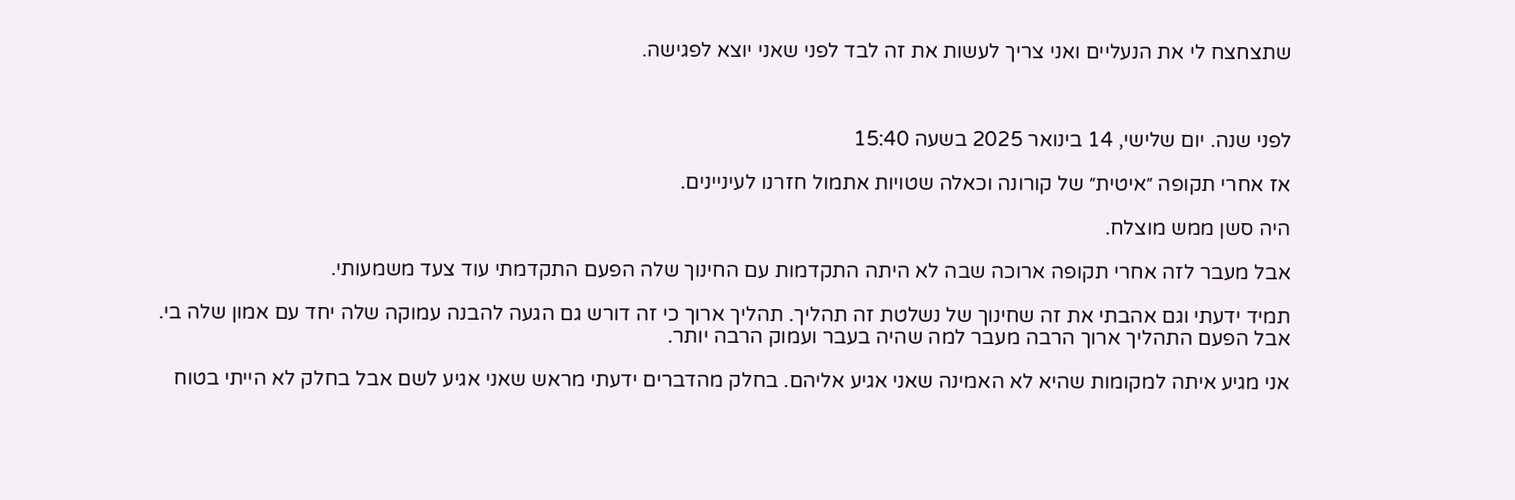שתצחצח לי את הנעליים ואני צריך לעשות את זה לבד לפני שאני יוצא לפגישה.



לפני שנה. יום שלישי, 14 בינואר 2025 בשעה 15:40

אז אחרי תקופה ״איטית״ של קורונה וכאלה שטויות אתמול חזרנו לעיניינים.

היה סשן ממש מוצלח.

אבל מעבר לזה אחרי תקופה ארוכה שבה לא היתה התקדמות עם החינוך שלה הפעם התקדמתי עוד צעד משמעותי.

תמיד ידעתי וגם אהבתי את זה שחינוך של נשלטת זה תהליך. תהליך ארוך כי זה דורש גם הגעה להבנה עמוקה שלה יחד עם אמון שלה בי. אבל הפעם התהליך ארוך הרבה מעבר למה שהיה בעבר ועמוק הרבה יותר.

אני מגיע איתה למקומות שהיא לא האמינה שאני אגיע אליהם. בחלק מהדברים ידעתי מראש שאני אגיע לשם אבל בחלק לא הייתי בטוח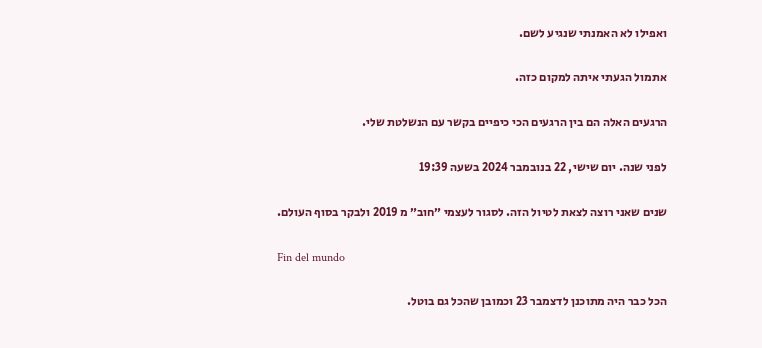ואפילו לא האמנתי שנגיע לשם.

אתמול הגעתי איתה למקום כזה.

הרגעים האלה הם בין הרגעים הכי כיפיים בקשר עם הנשלטת שלי.

לפני שנה. יום שישי, 22 בנובמבר 2024 בשעה 19:39

שנים שאני רוצה לצאת לטיול הזה. לסגור לעצמי ״חוב״ מ 2019 ולבקר בסוף העולם.

Fin del mundo

הכל כבר היה מתוכנן לדצמבר 23 וכמובן שהכל גם בוטל.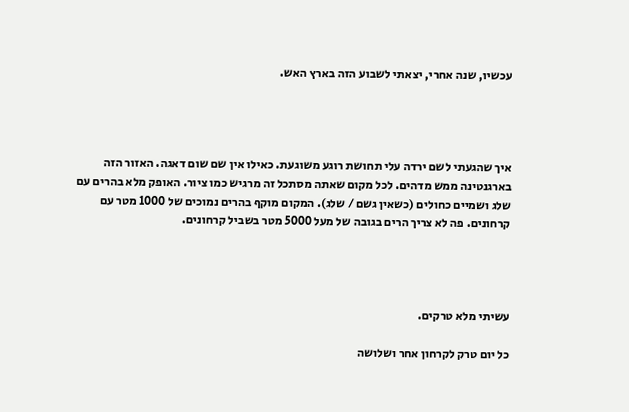עכשיו, שנה אחרי, יצאתי לשבוע הזה בארץ האש.




איך שהגעתי לשם ירדה עלי תחושת רוגע משוגעת. כאילו אין שם שום דאגה. האזור הזה בארגנטינה ממש מדהים. לכל מקום שאתה מסתכל זה מרגיש כמו ציור. האופק מלא בהרים עם שלג ושמיים כחולים (כשאין גשם / שלג). המקום מוקף בהרים נמוכים של 1000 מטר עם קרחונים. פה לא צריך הרים בגובה של מעל 5000 מטר בשביל קרחונים.




עשיתי מלא טרקים.

כל יום טרק לקרחון אחר ושלושה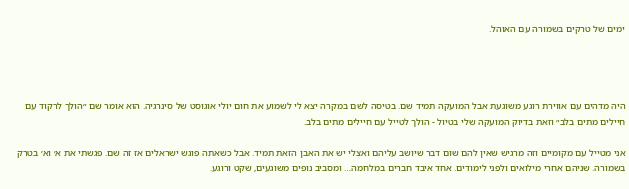ימים של טרקים בשמורה עם האוהל.




היה מדהים עם אווירת רוגע משוגעת אבל המועקה תמיד שם. בטיסה לשם במקרה יצא לי לשמוע את חום יולי אוגוסט של סינרגיה. הוא אומר שם ״הולך לרקוד עם חיילים מתים בלב״ וזאת בדיוק המועקה שלי בטיול - הולך לטייל עם חיילים מתים בלב.

אני מטייל עם מקומיים וזה מרגיש שאין להם שום דבר שיושב עליהם ואצלי יש את האבן הזאת תמיד. אבל כשאתה פוגש ישראלים אז זה שם. פגשתי את א׳ וא׳ בטרק בשמורה. שניהם אחרי מילואים ולפני לימודים. אחד איבד חברים במלחמה… ומסביב נופים משוגעים, שקט ורוגע.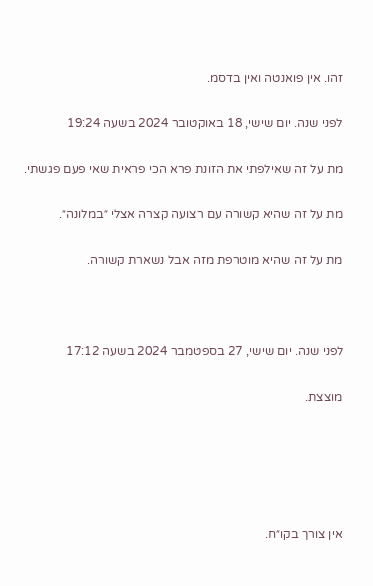זהו. אין פואנטה ואין בדסמ.

לפני שנה. יום שישי, 18 באוקטובר 2024 בשעה 19:24

מת על זה שאילפתי את הזונת פרא הכי פראית שאי פעם פגשתי.

מת על זה שהיא קשורה עם רצועה קצרה אצלי ״במלונה״.

מת על זה שהיא מוטרפת מזה אבל נשארת קשורה.



לפני שנה. יום שישי, 27 בספטמבר 2024 בשעה 17:12

מוצצת.





אין צורך בקו״ח.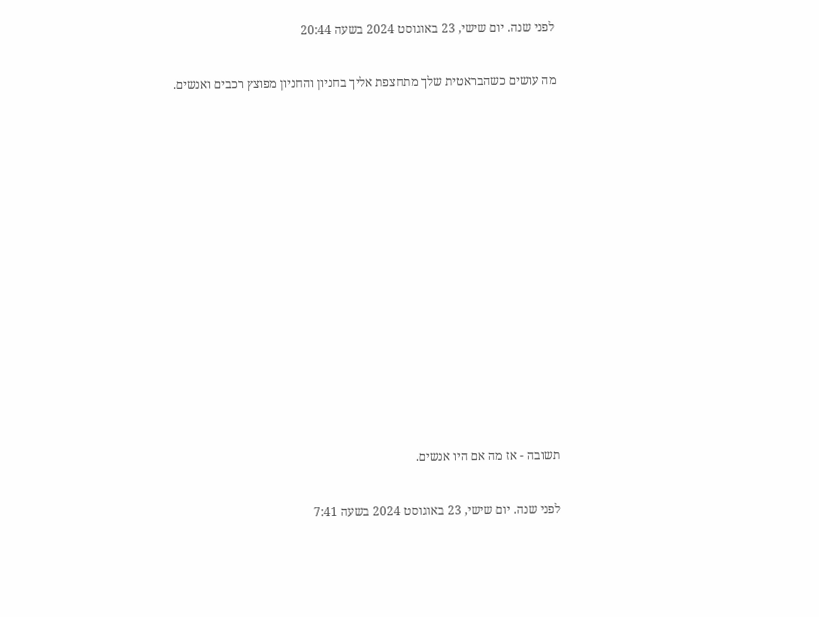לפני שנה. יום שישי, 23 באוגוסט 2024 בשעה 20:44

מה עושים כשהבראטית שלך מתחצפת אליך בחניון והחניון מפוצץ רכבים ואנשים.













תשובה - אז מה אם היו אנשים.

לפני שנה. יום שישי, 23 באוגוסט 2024 בשעה 7:41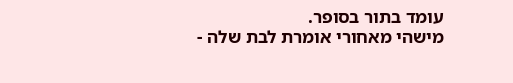עומד בתור בסופר.
מישהי מאחורי אומרת לבת שלה -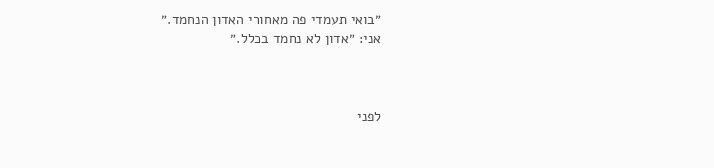״בואי תעמדי פה מאחורי האדון הנחמד.״
אני: ״אדון לא נחמד בכלל.״



לפני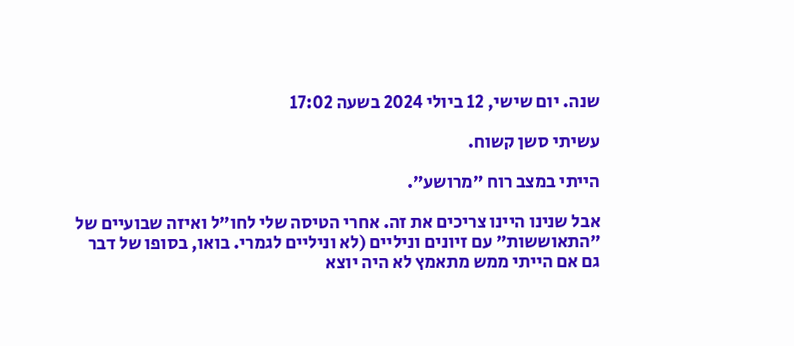שנה. יום שישי, 12 ביולי 2024 בשעה 17:02

עשיתי סשן קשוח.

הייתי במצב רוח ״מרושע״.

אבל שנינו היינו צריכים את זה. אחרי הטיסה שלי לחו״ל ואיזה שבועיים של ״התאוששות״ עם זיונים וניליים (לא וניליים לגמרי. בואו, בסופו של דבר גם אם הייתי ממש מתאמץ לא היה יוצא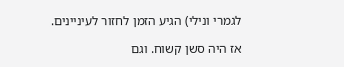לגמרי ונילי) הגיע הזמן לחזור לעיניינים.

אז היה סשן קשוח. וגם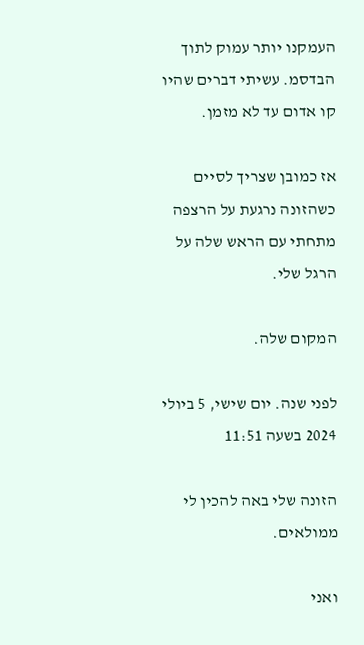העמקנו יותר עמוק לתוך הבדסמ. עשיתי דברים שהיו קו אדום עד לא מזמן.

אז כמובן שצריך לסיים כשהזונה נרגעת על הרצפה מתחתי עם הראש שלה על הרגל שלי.

המקום שלה.

לפני שנה. יום שישי, 5 ביולי 2024 בשעה 11:51

הזונה שלי באה להכין לי ממולאים.

ואני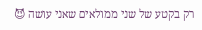רק בקטע של שני ממולאים שאני עושה 😈